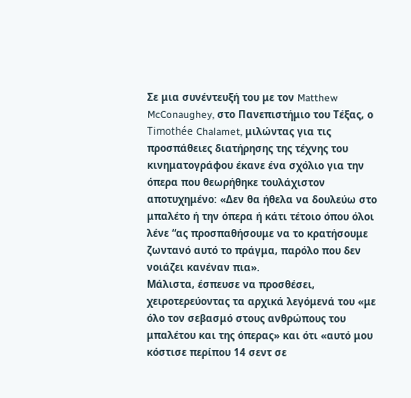Σε μια συνέντευξή του με τον Matthew McConaughey, στο Πανεπιστήμιο του Τέξας, ο Timothée Chalamet, μιλώντας για τις προσπάθειες διατήρησης της τέχνης του κινηματογράφου έκανε ένα σχόλιο για την όπερα που θεωρήθηκε τουλάχιστον αποτυχημένο: «Δεν θα ήθελα να δουλεύω στο μπαλέτο ή την όπερα ή κάτι τέτοιο όπου όλοι λένε “ας προσπαθήσουμε να το κρατήσουμε ζωντανό αυτό το πράγμα, παρόλο που δεν νοιάζει κανέναν πια».
Μάλιστα, έσπευσε να προσθέσει, χειροτερεύοντας τα αρχικά λεγόμενά του «με όλο τον σεβασμό στους ανθρώπους του μπαλέτου και της όπερας» και ότι «αυτό μου κόστισε περίπου 14 σεντ σε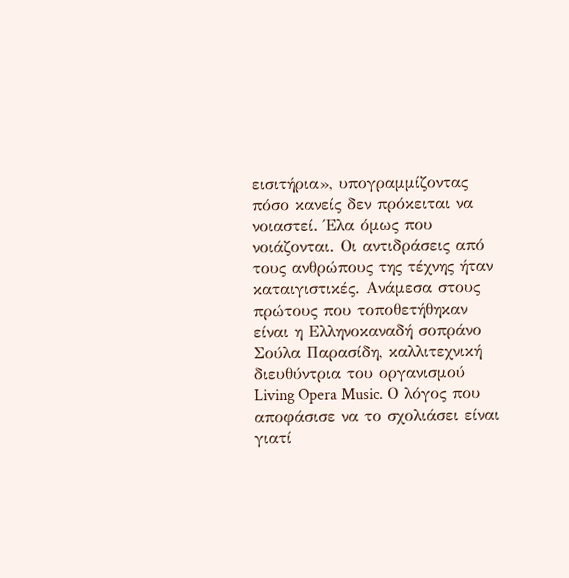εισιτήρια», υπογραμμίζοντας πόσο κανείς δεν πρόκειται να νοιαστεί. Έλα όμως που νοιάζονται. Οι αντιδράσεις από τους ανθρώπους της τέχνης ήταν καταιγιστικές. Ανάμεσα στους πρώτους που τοποθετήθηκαν είναι η Ελληνοκαναδή σοπράνο Σούλα Παρασίδη, καλλιτεχνική διευθύντρια του οργανισμού Living Opera Music. Ο λόγος που αποφάσισε να το σχολιάσει είναι γιατί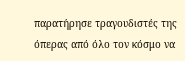παρατήρησε τραγουδιστές της όπερας από όλο τον κόσμο να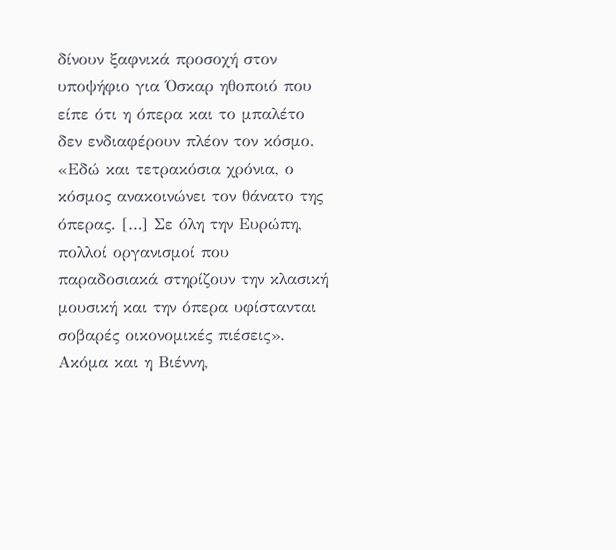δίνουν ξαφνικά προσοχή στον υποψήφιο για Όσκαρ ηθοποιό που είπε ότι η όπερα και το μπαλέτο δεν ενδιαφέρουν πλέον τον κόσμο.
«Εδώ και τετρακόσια χρόνια, ο κόσμος ανακοινώνει τον θάνατο της όπερας. […] Σε όλη την Ευρώπη, πολλοί οργανισμοί που παραδοσιακά στηρίζουν την κλασική μουσική και την όπερα υφίστανται σοβαρές οικονομικές πιέσεις». Ακόμα και η Βιέννη,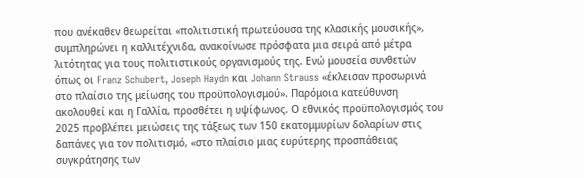που ανέκαθεν θεωρείται «πολιτιστική πρωτεύουσα της κλασικής μουσικής», συμπληρώνει η καλλιτέχνιδα, ανακοίνωσε πρόσφατα μια σειρά από μέτρα λιτότητας για τους πολιτιστικούς οργανισμούς της. Ενώ μουσεία συνθετών όπως οι Franz Schubert, Joseph Haydn και Johann Strauss «έκλεισαν προσωρινά στο πλαίσιο της μείωσης του προϋπολογισμού». Παρόμοια κατεύθυνση ακολουθεί και η Γαλλία, προσθέτει η υψίφωνος. Ο εθνικός προϋπολογισμός του 2025 προβλέπει μειώσεις της τάξεως των 150 εκατομμυρίων δολαρίων στις δαπάνες για τον πολιτισμό, «στο πλαίσιο μιας ευρύτερης προσπάθειας συγκράτησης των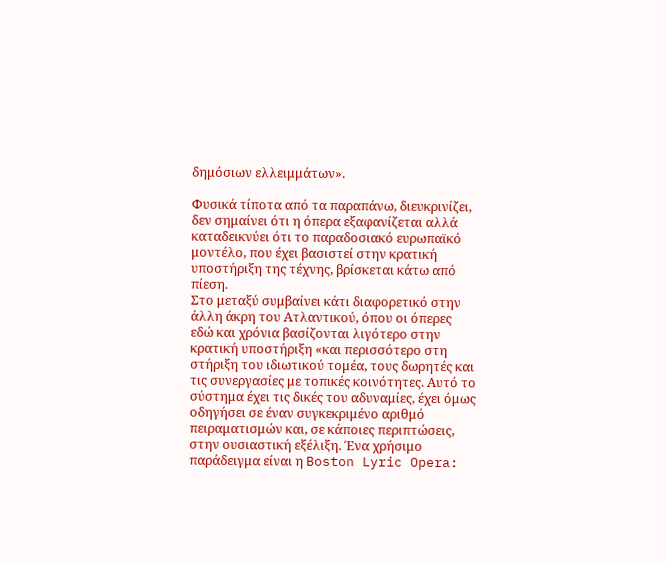δημόσιων ελλειμμάτων».

Φυσικά τίποτα από τα παραπάνω, διευκρινίζει, δεν σημαίνει ότι η όπερα εξαφανίζεται αλλά καταδεικνύει ότι το παραδοσιακό ευρωπαϊκό μοντέλο, που έχει βασιστεί στην κρατική υποστήριξη της τέχνης, βρίσκεται κάτω από πίεση.
Στο μεταξύ συμβαίνει κάτι διαφορετικό στην άλλη άκρη του Ατλαντικού, όπου οι όπερες εδώ και χρόνια βασίζονται λιγότερο στην κρατική υποστήριξη «και περισσότερο στη στήριξη του ιδιωτικού τομέα, τους δωρητές και τις συνεργασίες με τοπικές κοινότητες. Αυτό το σύστημα έχει τις δικές του αδυναμίες, έχει όμως οδηγήσει σε έναν συγκεκριμένο αριθμό πειραματισμών και, σε κάποιες περιπτώσεις, στην ουσιαστική εξέλιξη. Ένα χρήσιμο παράδειγμα είναι η Boston Lyric Opera: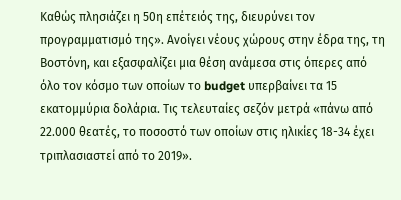Καθώς πλησιάζει η 50η επέτειός της, διευρύνει τον προγραμματισμό της». Ανοίγει νέους χώρους στην έδρα της, τη Βοστόνη, και εξασφαλίζει μια θέση ανάμεσα στις όπερες από όλο τον κόσμο των οποίων το budget υπερβαίνει τα 15 εκατομμύρια δολάρια. Τις τελευταίες σεζόν μετρά «πάνω από 22.000 θεατές, το ποσοστό των οποίων στις ηλικίες 18-34 έχει τριπλασιαστεί από το 2019».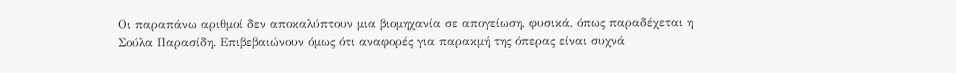Οι παραπάνω αριθμοί δεν αποκαλύπτουν μια βιομηχανία σε απογείωση, φυσικά, όπως παραδέχεται η Σούλα Παρασίδη. Επιβεβαιώνουν όμως ότι αναφορές για παρακμή της όπερας είναι συχνά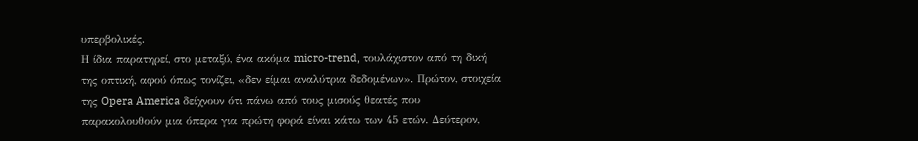υπερβολικές.
Η ίδια παρατηρεί, στο μεταξύ, ένα ακόμα micro-trend, τουλάχιστον από τη δική της οπτική, αφού όπως τονίζει, «δεν είμαι αναλύτρια δεδομένων». Πρώτον, στοιχεία της Opera America δείχνουν ότι πάνω από τους μισούς θεατές που παρακολουθούν μια όπερα για πρώτη φορά είναι κάτω των 45 ετών. Δεύτερον,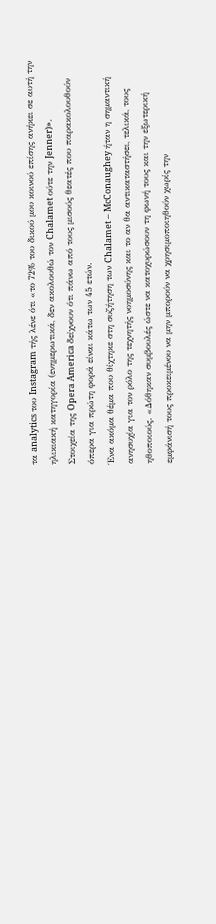τα analytics του Instagram τής λένε ότι «το 72% του δικού μου κοινού επίσης ανήκει σε αυτή την ηλικιακή κατηγορία (ενημερωτικά, δεν ακολουθώ τον Chalamet ούτε την Jenner)».
Στοιχεία της Opera America δείχνουν ότι πάνω από τους μισούς θεατές που παρακολουθούν όπερα για πρώτη φορά είναι κάτω των 45 ετών.
Ένα ακόμα θέμα που θίχτηκε στη συζήτηση των Chalamet – McConaughey ήταν η σημαντική ανησυχία για τον ρόλο της τεχνητής νοημοσύνης και το αν θα αντικαταστήσει, τελικά, τους ηθοποιούς. «Δόθηκαν συμβουλές ώστε να κατοχυρώσουν τη φωνή τους και την εξωτερική εμφάνισή τους προκειμένου να μην μπορούν να χρησιμοποιηθούν χωρίς την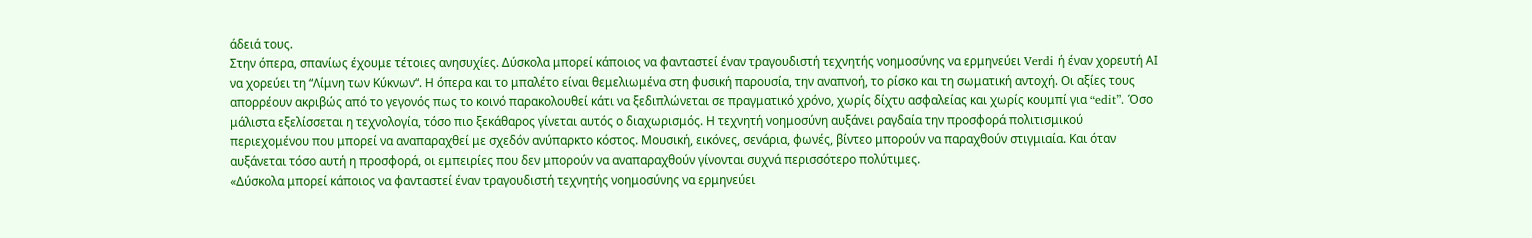άδειά τους.
Στην όπερα, σπανίως έχουμε τέτοιες ανησυχίες. Δύσκολα μπορεί κάποιος να φανταστεί έναν τραγουδιστή τεχνητής νοημοσύνης να ερμηνεύει Verdi ή έναν χορευτή ΑΙ να χορεύει τη “Λίμνη των Κύκνων“. Η όπερα και το μπαλέτο είναι θεμελιωμένα στη φυσική παρουσία, την αναπνοή, το ρίσκο και τη σωματική αντοχή. Οι αξίες τους απορρέουν ακριβώς από το γεγονός πως το κοινό παρακολουθεί κάτι να ξεδιπλώνεται σε πραγματικό χρόνο, χωρίς δίχτυ ασφαλείας και χωρίς κουμπί για “edit”. Όσο μάλιστα εξελίσσεται η τεχνολογία, τόσο πιο ξεκάθαρος γίνεται αυτός ο διαχωρισμός. Η τεχνητή νοημοσύνη αυξάνει ραγδαία την προσφορά πολιτισμικού περιεχομένου που μπορεί να αναπαραχθεί με σχεδόν ανύπαρκτο κόστος. Μουσική, εικόνες, σενάρια, φωνές, βίντεο μπορούν να παραχθούν στιγμιαία. Και όταν αυξάνεται τόσο αυτή η προσφορά, οι εμπειρίες που δεν μπορούν να αναπαραχθούν γίνονται συχνά περισσότερο πολύτιμες.
«Δύσκολα μπορεί κάποιος να φανταστεί έναν τραγουδιστή τεχνητής νοημοσύνης να ερμηνεύει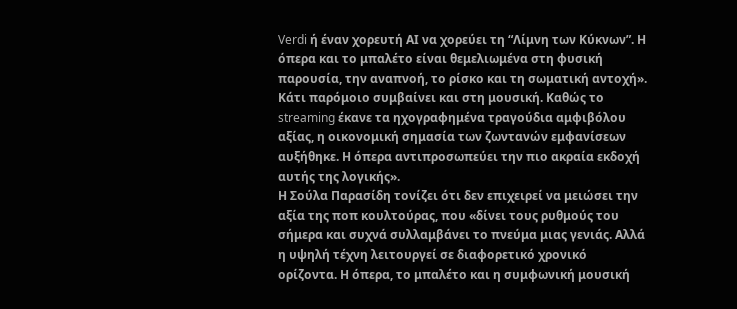Verdi ή έναν χορευτή ΑΙ να χορεύει τη “Λίμνη των Κύκνων”. Η όπερα και το μπαλέτο είναι θεμελιωμένα στη φυσική παρουσία, την αναπνοή, το ρίσκο και τη σωματική αντοχή».
Κάτι παρόμοιο συμβαίνει και στη μουσική. Καθώς το streaming έκανε τα ηχογραφημένα τραγούδια αμφιβόλου αξίας, η οικονομική σημασία των ζωντανών εμφανίσεων αυξήθηκε. Η όπερα αντιπροσωπεύει την πιο ακραία εκδοχή αυτής της λογικής».
Η Σούλα Παρασίδη τονίζει ότι δεν επιχειρεί να μειώσει την αξία της ποπ κουλτούρας, που «δίνει τους ρυθμούς του σήμερα και συχνά συλλαμβάνει το πνεύμα μιας γενιάς. Αλλά η υψηλή τέχνη λειτουργεί σε διαφορετικό χρονικό ορίζοντα. Η όπερα, το μπαλέτο και η συμφωνική μουσική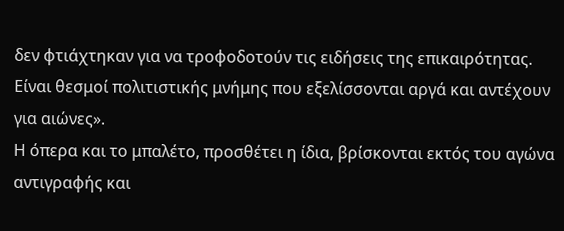δεν φτιάχτηκαν για να τροφοδοτούν τις ειδήσεις της επικαιρότητας. Είναι θεσμοί πολιτιστικής μνήμης που εξελίσσονται αργά και αντέχουν για αιώνες».
Η όπερα και το μπαλέτο, προσθέτει η ίδια, βρίσκονται εκτός του αγώνα αντιγραφής και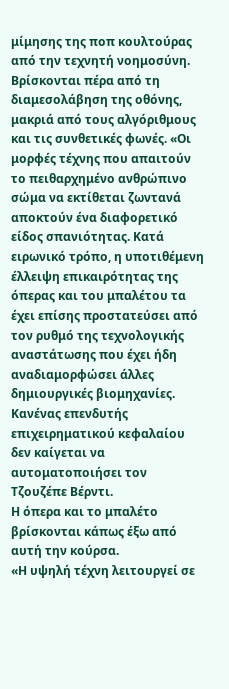μίμησης της ποπ κουλτούρας από την τεχνητή νοημοσύνη. Βρίσκονται πέρα από τη διαμεσολάβηση της οθόνης, μακριά από τους αλγόριθμους και τις συνθετικές φωνές. «Οι μορφές τέχνης που απαιτούν το πειθαρχημένο ανθρώπινο σώμα να εκτίθεται ζωντανά αποκτούν ένα διαφορετικό είδος σπανιότητας. Κατά ειρωνικό τρόπο, η υποτιθέμενη έλλειψη επικαιρότητας της όπερας και του μπαλέτου τα έχει επίσης προστατεύσει από τον ρυθμό της τεχνολογικής αναστάτωσης που έχει ήδη αναδιαμορφώσει άλλες δημιουργικές βιομηχανίες. Κανένας επενδυτής επιχειρηματικού κεφαλαίου δεν καίγεται να αυτοματοποιήσει τον Τζουζέπε Βέρντι.
Η όπερα και το μπαλέτο βρίσκονται κάπως έξω από αυτή την κούρσα.
«Η υψηλή τέχνη λειτουργεί σε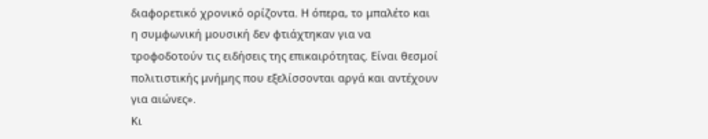διαφορετικό χρονικό ορίζοντα. Η όπερα, το μπαλέτο και η συμφωνική μουσική δεν φτιάχτηκαν για να τροφοδοτούν τις ειδήσεις της επικαιρότητας. Είναι θεσμοί πολιτιστικής μνήμης που εξελίσσονται αργά και αντέχουν για αιώνες».
Κι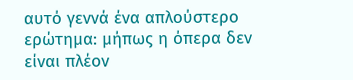αυτό γεννά ένα απλούστερο ερώτημα: μήπως η όπερα δεν είναι πλέον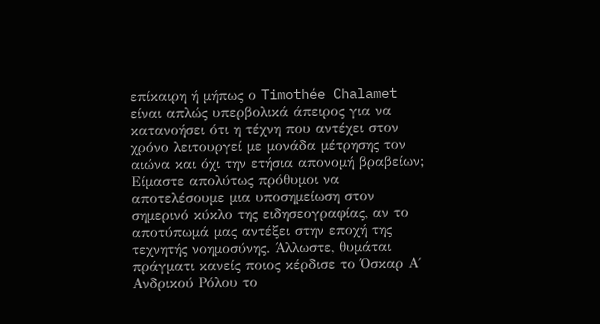επίκαιρη ή μήπως ο Timothée Chalamet είναι απλώς υπερβολικά άπειρος για να κατανοήσει ότι η τέχνη που αντέχει στον χρόνο λειτουργεί με μονάδα μέτρησης τον αιώνα και όχι την ετήσια απονομή βραβείων; Είμαστε απολύτως πρόθυμοι να αποτελέσουμε μια υποσημείωση στον σημερινό κύκλο της ειδησεογραφίας, αν το αποτύπωμά μας αντέξει στην εποχή της τεχνητής νοημοσύνης. Άλλωστε, θυμάται πράγματι κανείς ποιος κέρδισε το Όσκαρ Α΄ Ανδρικού Ρόλου το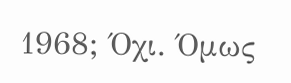1968; Όχι. Όμως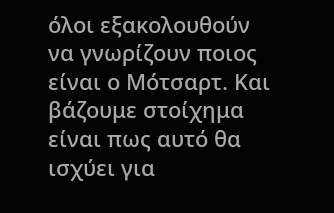όλοι εξακολουθούν να γνωρίζουν ποιος είναι ο Μότσαρτ. Και βάζουμε στοίχημα είναι πως αυτό θα ισχύει για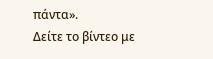πάντα».
Δείτε το βίντεο με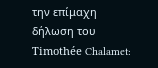την επίμαχη δήλωση του Timothée Chalamet: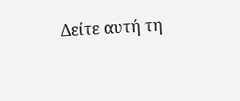Δείτε αυτή τη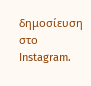δημοσίευση στο Instagram.